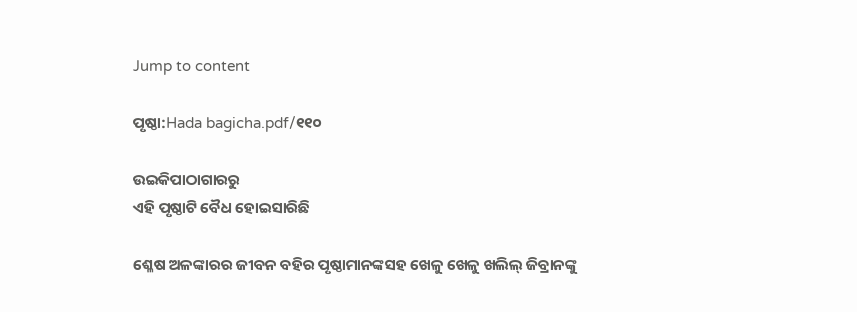Jump to content

ପୃଷ୍ଠା:Hada bagicha.pdf/୧୧୦

ଉଇକିପାଠାଗାର‌ରୁ
ଏହି ପୃଷ୍ଠାଟି ବୈଧ ହୋଇସାରିଛି

ଶ୍ଳେଷ ଅଳଙ୍କାରର ଜୀବନ ବହିର ପୃଷ୍ଠାମାନଙ୍କସହ ଖେଳୁ ଖେଳୁ ଖଲିଲ୍ ଜିବ୍ରାନଙ୍କୁ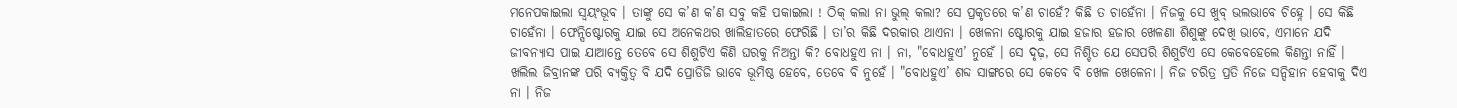ମନେପକାଇଲା ସ୍ୱୟଂଭୂବ । ତାଙ୍କୁ ସେ କ’ଣ କ’ଣ ସବୁ କହି ପକାଇଲା ! ଠିକ୍ କଲା ନା ଭୁଲ୍ କଲା? ସେ ପ୍ରକୃତରେ କ’ଣ ଚାହେଁ? କିଛି ତ ଚାହେଁନା । ନିଜକୁ ସେ ଖୁବ୍ ଭଲଭାବେ ଚିହ୍ନେ । ସେ କିଛି ଚାହେଁନା । ଫେନ୍ସିଷ୍ଟୋରକୁ ଯାଇ ସେ ଅନେକଥର ଖାଲିହାତରେ ଫେରିଛି । ତା’ର କିଛି ଦରକାର ଥାଏନା । ଖେଳନା ଷ୍ଟୋରକୁ ଯାଇ ହଜାର ହଜାର ଖେଳଣା ଶିଶୁଙ୍କୁ ଦେଖି ଭାବେ, ଏମାନେ ଯଦି ଜୀବନ୍ୟାସ ପାଇ ଯାଆନ୍ତେ ତେବେ ସେ ଶିଶୁଟିଏ କିଣି ଘରକୁ ନିଅନ୍ତା କି? ବୋଧହୁଏ ନା । ନା, "ବୋଧହୁଏ’ ନୁହେଁ । ସେ ଦୃଢ଼, ସେ ନିଶ୍ଚିତ ଯେ ସେପରି ଶିଶୁଟିଏ ସେ କେବେହେଲେ କିଣନ୍ତା ନାହିଁ । ଖଲିଲ ଜିବ୍ରାନଙ୍କ ପରି ବ୍ୟକ୍ତିତ୍ୱ ବି ଯଦି ପ୍ରୋଡିଜି ଭାବେ ଭୂମିଷ୍ଠ ହେବେ, ତେବେ ବି ନୁହେଁ । "ବୋଧହୁଏ’ ଶବ୍ଦ ସାଙ୍ଗରେ ସେ କେବେ ବି ଖେଳ ଖେଳେନା । ନିଜ ଚରିତ୍ର ପ୍ରତି ନିଜେ ସନ୍ଦିହାନ ହେବାକୁ ଦିଏ ନା । ନିଜ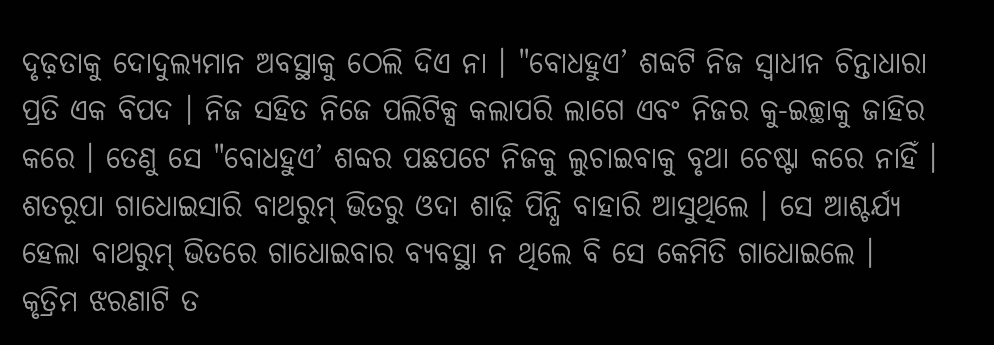ଦୃଢ଼ତାକୁ ଦୋଦୁଲ୍ୟମାନ ଅବସ୍ଥାକୁ ଠେଲି ଦିଏ ନା । "ବୋଧହୁଏ’ ଶବ୍ଦଟି ନିଜ ସ୍ୱାଧୀନ ଚିନ୍ତାଧାରା ପ୍ରତି ଏକ ବିପଦ । ନିଜ ସହିତ ନିଜେ ପଲିଟିକ୍ସ କଲାପରି ଲାଗେ ଏବଂ ନିଜର କୁ-ଇଚ୍ଛାକୁ ଜାହିର କରେ । ତେଣୁ ସେ "ବୋଧହୁଏ’ ଶବ୍ଦର ପଛପଟେ ନିଜକୁ ଲୁଚାଇବାକୁ ବୃଥା ଚେଷ୍ଟା କରେ ନାହିଁ । ଶତରୂପା ଗାଧୋଇସାରି ବାଥରୁମ୍ ଭିତରୁ ଓଦା ଶାଢ଼ି ପିନ୍ଧି ବାହାରି ଆସୁଥିଲେ । ସେ ଆଶ୍ଚର୍ଯ୍ୟ ହେଲା ବାଥରୁମ୍ ଭିତରେ ଗାଧୋଇବାର ବ୍ୟବସ୍ଥା ନ ଥିଲେ ବି ସେ କେମିତି ଗାଧୋଇଲେ । କୃତ୍ରିମ ଝରଣାଟି ତ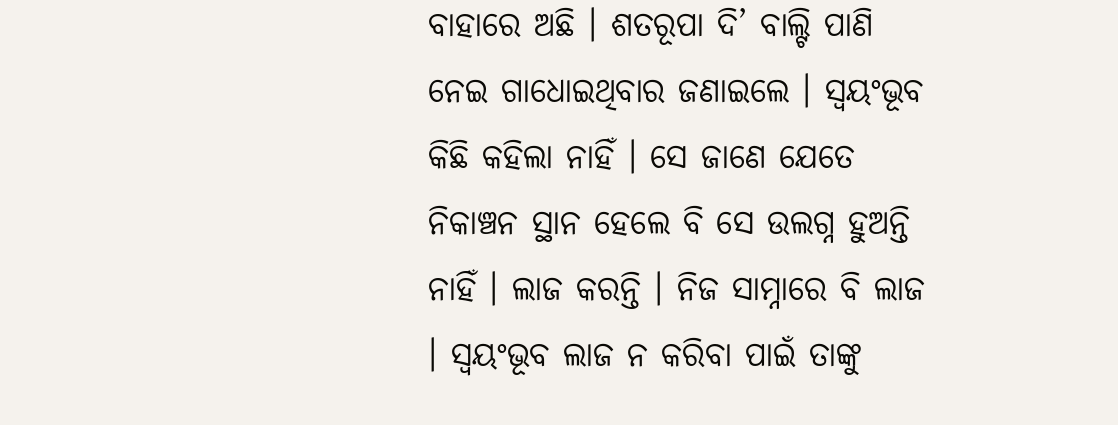ବାହାରେ ଅଛି । ଶତରୂପା ଦି’ ବାଲ୍ଟି ପାଣି ନେଇ ଗାଧୋଇଥିବାର ଜଣାଇଲେ । ସ୍ୱୟଂଭୂବ କିଛି କହିଲା ନାହିଁ । ସେ ଜାଣେ ଯେତେ ନିକାଞ୍ଚନ ସ୍ଥାନ ହେଲେ ବି ସେ ଉଲଗ୍ନ ହୁଅନ୍ତି ନାହିଁ । ଲାଜ କରନ୍ତି । ନିଜ ସାମ୍ନାରେ ବି ଲାଜ । ସ୍ୱୟଂଭୂବ ଲାଜ ନ କରିବା ପାଇଁ ତାଙ୍କୁ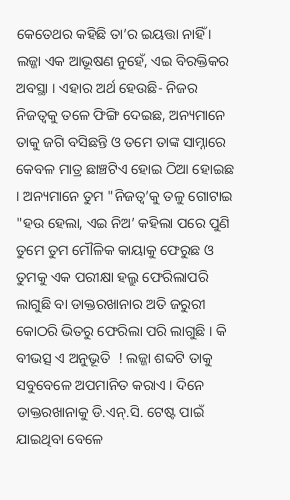କେତେଥର କହିଛି ତା’ର ଇୟତ୍ତା ନାହିଁ । ଲଜ୍ଜା ଏକ ଆଭୂଷଣ ନୁହେଁ, ଏଇ ବିରକ୍ତିକର ଅବସ୍ଥା । ଏହାର ଅର୍ଥ ହେଉଛି- ନିଜର ନିଜତ୍ୱକୁ ତଳେ ଫିଙ୍ଗି ଦେଇଛ, ଅନ୍ୟମାନେ ତାକୁ ଜଗି ବସିଛନ୍ତି ଓ ତମେ ତାଙ୍କ ସାମ୍ନାରେ କେବଳ ମାତ୍ର ଛାଞ୍ଚଟିଏ ହୋଇ ଠିଆ ହୋଇଛ । ଅନ୍ୟମାନେ ତୁମ "ନିଜତ୍ୱ’କୁ ତଳୁ ଗୋଟାଇ "ହଉ ହେଲା, ଏଇ ନିଅ’ କହିଲା ପରେ ପୁଣି ତୁମେ ତୁମ ମୌଳିକ କାୟାକୁ ଫେରୁଛ ଓ ତୁମକୁ ଏକ ପରୀକ୍ଷା ହଲ୍ରୁ ଫେରିଲାପରି ଲାଗୁଛି ବା ଡାକ୍ତରଖାନାର ଅତି ଜରୁରୀ କୋଠରି ଭିତରୁ ଫେରିଲା ପରି ଲାଗୁଛି । କି ବୀଭତ୍ସ ଏ ଅନୁଭୂତି  ! ଲଜ୍ଜା ଶବ୍ଦଟି ତାକୁ ସବୁବେଳେ ଅପମାନିତ କରାଏ । ଦିନେ ଡାକ୍ତରଖାନାକୁ ଡି.ଏନ୍.ସି. ଟେଷ୍ଟ ପାଇଁ ଯାଇଥିବା ବେଳେ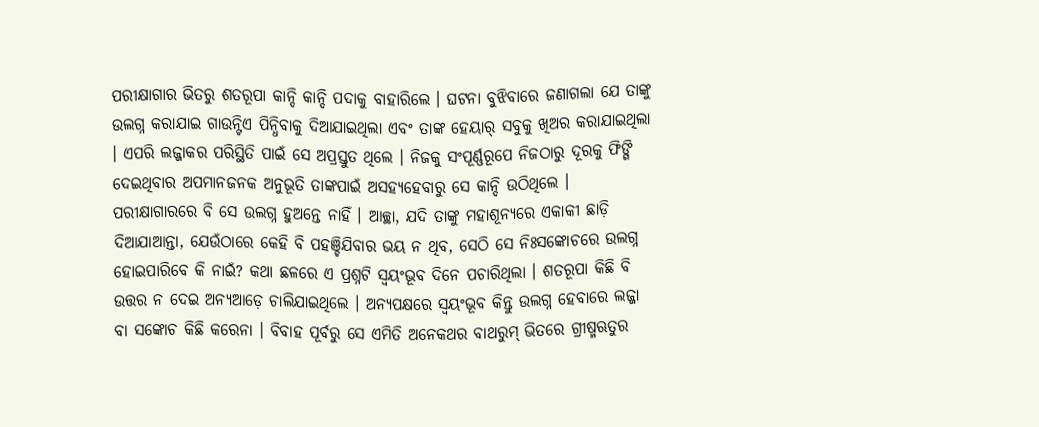ପରୀକ୍ଷାଗାର ଭିତରୁ ଶତରୂପା କାନ୍ଦି କାନ୍ଦି ପଦାକୁ ବାହାରିଲେ । ଘଟନା ବୁଝିବାରେ ଜଣାଗଲା ଯେ ତାଙ୍କୁ ଉଲଗ୍ନ କରାଯାଇ ଗାଉନ୍ଟିଏ ପିନ୍ଧିବାକୁ ଦିଆଯାଇଥିଲା ଏବଂ ତାଙ୍କ ହେୟାର୍ ସବୁକୁ ଖିଅର କରାଯାଇଥିଲା । ଏପରି ଲଜ୍ଜାକର ପରିସ୍ଥିତି ପାଇଁ ସେ ଅପ୍ରସ୍ତୁତ ଥିଲେ । ନିଜକୁ ସଂପୂର୍ଣ୍ଣରୂପେ ନିଜଠାରୁ ଦୂରକୁ ଫିଙ୍ଗି ଦେଇଥିବାର ଅପମାନଜନକ ଅନୁଭୂତି ତାଙ୍କପାଇଁ ଅସହ୍ୟହେବାରୁ ସେ କାନ୍ଦି ଉଠିଥିଲେ । ପରୀକ୍ଷାଗାରରେ ବି ସେ ଉଲଗ୍ନ ହୁଅନ୍ତେ ନାହିଁ । ଆଚ୍ଛା, ଯଦି ତାଙ୍କୁ ମହାଶୂନ୍ୟରେ ଏକାକୀ ଛାଡ଼ି ଦିଆଯାଆନ୍ତା, ଯେଉଁଠାରେ କେହି ବି ପହଞ୍ଚିଯିବାର ଭୟ ନ ଥିବ, ସେଠି ସେ ନିଃସଙ୍କୋଚରେ ଉଲଗ୍ନ ହୋଇପାରିବେ କି ନାଇଁ? କଥା ଛଳରେ ଏ ପ୍ରଶ୍ନଟି ସ୍ୱୟଂଭୂବ ଦିନେ ପଚାରିଥିଲା । ଶତରୂପା କିଛି ବି ଉତ୍ତର ନ ଦେଇ ଅନ୍ୟଆଡ଼େ ଚାଲିଯାଇଥିଲେ । ଅନ୍ୟପକ୍ଷରେ ସ୍ୱୟଂଭୂବ କିନ୍ତୁ ଉଲଗ୍ନ ହେବାରେ ଲଜ୍ଜା ବା ସଙ୍କୋଚ କିଛି କରେନା । ବିବାହ ପୂର୍ବରୁ ସେ ଏମିତି ଅନେକଥର ବାଥରୁମ୍ ଭିତରେ ଗ୍ରୀଷ୍ମଋତୁର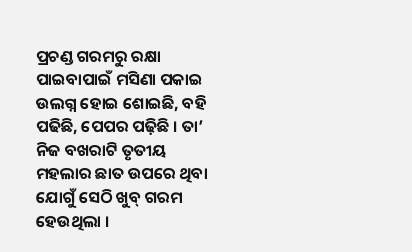ପ୍ରଚଣ୍ଡ ଗରମରୁ ରକ୍ଷା ପାଇବାପାଇଁ ମସିଣା ପକାଇ ଉଲଗ୍ନ ହୋଇ ଶୋଇଛି, ବହି ପଢିଛି, ପେପର ପଢ଼ିଛି । ତା’ ନିଜ ବଖରାଟି ତୃତୀୟ ମହଲାର ଛାତ ଉପରେ ଥିବା ଯୋଗୁଁ ସେଠି ଖୁବ୍ ଗରମ ହେଉଥିଲା ।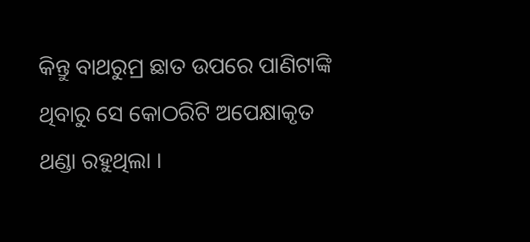କିନ୍ତୁ ବାଥରୁମ୍ର ଛାତ ଉପରେ ପାଣିଟାଙ୍କି ଥିବାରୁ ସେ କୋଠରିଟି ଅପେକ୍ଷାକୃତ ଥଣ୍ଡା ରହୁଥିଲା ।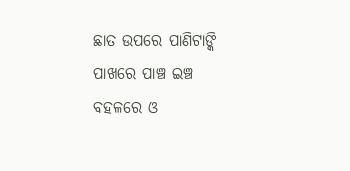ଛାତ ଉପରେ ପାଣିଟାଙ୍କି ପାଖରେ ପାଞ୍ଚ ଇଞ୍ଚ ବହଳରେ ଓ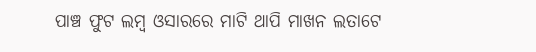ପାଞ୍ଚ ଫୁଟ ଲମ୍ବ ଓସାରରେ ମାଟି ଥାପି ମାଖନ ଲତାଟେ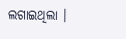ଲଗାଇଥିଲା ।